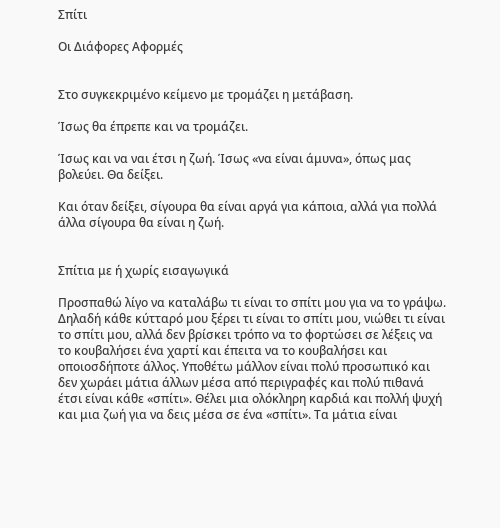Σπίτι

Οι Διάφορες Αφορμές


Στο συγκεκριμένο κείμενο με τρομάζει η μετάβαση.

Ίσως θα έπρεπε και να τρομάζει.

Ίσως και να ναι έτσι η ζωή. Ίσως «να είναι άμυνα», όπως μας βολεύει. Θα δείξει.

Και όταν δείξει, σίγουρα θα είναι αργά για κάποια, αλλά για πολλά άλλα σίγουρα θα είναι η ζωή.


Σπίτια με ή χωρίς εισαγωγικά

Προσπαθώ λίγο να καταλάβω τι είναι το σπίτι μου για να το γράψω. Δηλαδή κάθε κύτταρό μου ξέρει τι είναι το σπίτι μου, νιώθει τι είναι το σπίτι μου, αλλά δεν βρίσκει τρόπο να το φορτώσει σε λέξεις να το κουβαλήσει ένα χαρτί και έπειτα να το κουβαλήσει και οποιοσδήποτε άλλος. Υποθέτω μάλλον είναι πολύ προσωπικό και δεν χωράει μάτια άλλων μέσα από περιγραφές και πολύ πιθανά έτσι είναι κάθε «σπίτι». Θέλει μια ολόκληρη καρδιά και πολλή ψυχή και μια ζωή για να δεις μέσα σε ένα «σπίτι». Τα μάτια είναι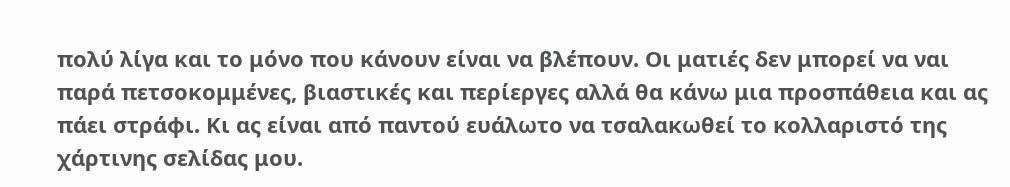πολύ λίγα και το μόνο που κάνουν είναι να βλέπουν. Οι ματιές δεν μπορεί να ναι παρά πετσοκομμένες, βιαστικές και περίεργες αλλά θα κάνω μια προσπάθεια και ας πάει στράφι. Κι ας είναι από παντού ευάλωτο να τσαλακωθεί το κολλαριστό της χάρτινης σελίδας μου.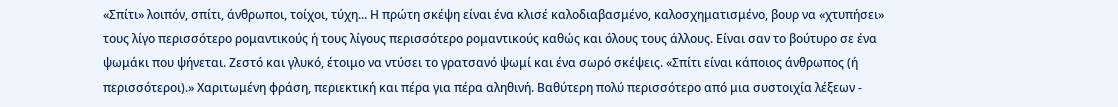«Σπίτι» λοιπόν, σπίτι, άνθρωποι, τοίχοι, τύχη... Η πρώτη σκέψη είναι ένα κλισέ καλοδιαβασμένο, καλοσχηματισμένο, βουρ να «χτυπήσει» τους λίγο περισσότερο ρομαντικούς ή τους λίγους περισσότερο ρομαντικούς καθώς και όλους τους άλλους. Είναι σαν το βούτυρο σε ένα ψωμάκι που ψήνεται. Ζεστό και γλυκό, έτοιμο να ντύσει το γρατσανό ψωμί και ένα σωρό σκέψεις. «Σπίτι είναι κάποιος άνθρωπος (ή περισσότεροι).» Χαριτωμένη φράση, περιεκτική και πέρα για πέρα αληθινή. Βαθύτερη πολύ περισσότερο από μια συστοιχία λέξεων -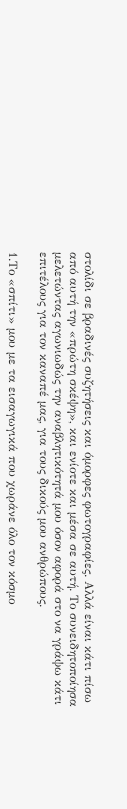στολίδι σε βραδινές συζητήσεις και όμορφες φωτογραφίες. Αλλά είναι κάτι πίσω από αυτή την «πρώτη σκέψη», και ενίοτε και μέσα σε αυτή. Το συνειδητοποίησα μελετώντας αγωνιωδώς την αναβλητικότητά μου όσον αφορά στο να γράψω κάτι επιτέλους για τον καναπέ μας, για τους δικούς μου ανθρώπους.

1.Το «σπίτι» μου με τα εισαγωγικά που χωράνε όλο τον κόσμο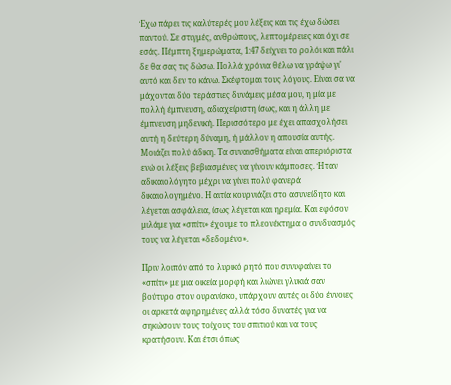Έχω πάρει τις καλύτερές μου λέξεις και τις έχω δώσει παντού. Σε στιγμές, ανθρώπους, λεπτομέρειες και όχι σε εσάς. Πέμπτη ξημερώματα, 1:47 δείχνει το ρολόι και πάλι δε θα σας τις δώσω. Πολλά χρόνια θέλω να γράψω γι' αυτό και δεν το κάνω. Σκέφτομαι τους λόγους. Είναι σα να μάχονται δύο τεράστιες δυνάμεις μέσα μου, η μία με πολλή έμπνευση, αδιαχείριστη ίσως, και η άλλη με έμπνευση μηδενική. Περισσότερο με έχει απασχολήσει αυτή η δεύτερη δύναμη, ή μάλλον η απουσία αυτής. Μοιάζει πολύ άδικη. Τα συναισθήματα είναι απεριόριστα ενώ οι λέξεις βεβιασμένες να γίνουν κάμποσες. Ήταν αδικαιολόγητο μέχρι να γίνει πολύ φανερά δικαιολογημένο. Η αιτία κουρνιάζει στο ασυνείδητο και λέγεται ασφάλεια, ίσως λέγεται και ηρεμία. Και εφόσον μιλάμε για «σπίτι» έχουμε το πλεονέκτημα ο συνδυασμός τους να λέγεται «δεδομένο».

Πριν λοιπόν από το λυρικό ρητό που συνυφαίνει το «σπίτι» με μια οικεία μορφή και λιώνει γλυκιά σαν βούτυρο στον ουρανίσκο, υπάρχουν αυτές οι δύο έννοιες οι αρκετά αφηρημένες αλλά τόσο δυνατές για να σηκώσουν τους τοίχους του σπιτιού και να τους κρατήσουν. Και έτσι όπως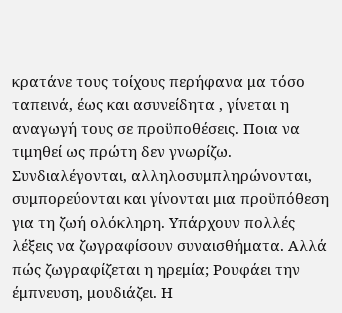κρατάνε τους τοίχους περήφανα μα τόσο ταπεινά, έως και ασυνείδητα , γίνεται η αναγωγή τους σε προϋποθέσεις. Ποια να τιμηθεί ως πρώτη δεν γνωρίζω. Συνδιαλέγονται, αλληλοσυμπληρώνονται, συμπορεύονται και γίνονται μια προϋπόθεση για τη ζωή ολόκληρη. Υπάρχουν πολλές λέξεις να ζωγραφίσουν συναισθήματα. Αλλά πώς ζωγραφίζεται η ηρεμία; Ρουφάει την έμπνευση, μουδιάζει. Η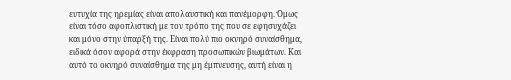ευτυχία της ηρεμίας είναι απολαυστική και πανέμορφη. Όμως είναι τόσο αφοπλιστική με τον τρόπο της που σε εφησυχάζει και μόνο στην ύπαρξή της. Είναι πολύ πιο οκνηρό συναίσθημα, ειδικά όσον αφορά στην έκφραση προσωπικών βιωμάτων. Και αυτό το οκνηρό συναίσθημα της μη έμπνευσης, αυτή είναι η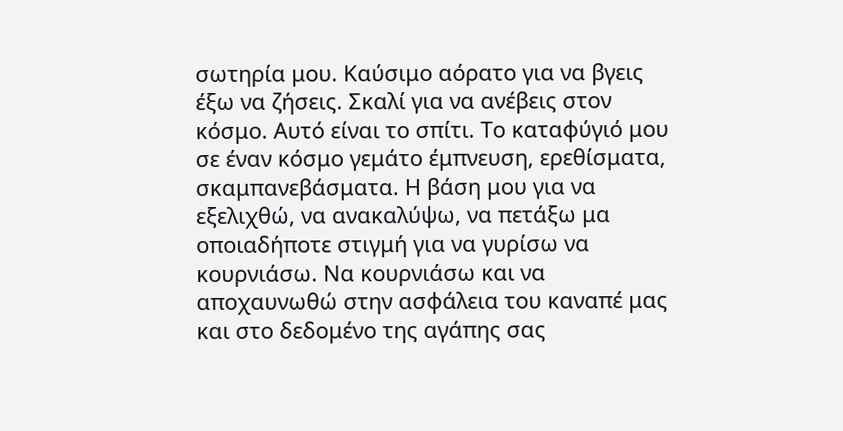σωτηρία μου. Καύσιμο αόρατο για να βγεις έξω να ζήσεις. Σκαλί για να ανέβεις στον κόσμο. Αυτό είναι το σπίτι. Το καταφύγιό μου σε έναν κόσμο γεμάτο έμπνευση, ερεθίσματα, σκαμπανεβάσματα. Η βάση μου για να εξελιχθώ, να ανακαλύψω, να πετάξω μα οποιαδήποτε στιγμή για να γυρίσω να κουρνιάσω. Να κουρνιάσω και να αποχαυνωθώ στην ασφάλεια του καναπέ μας και στο δεδομένο της αγάπης σας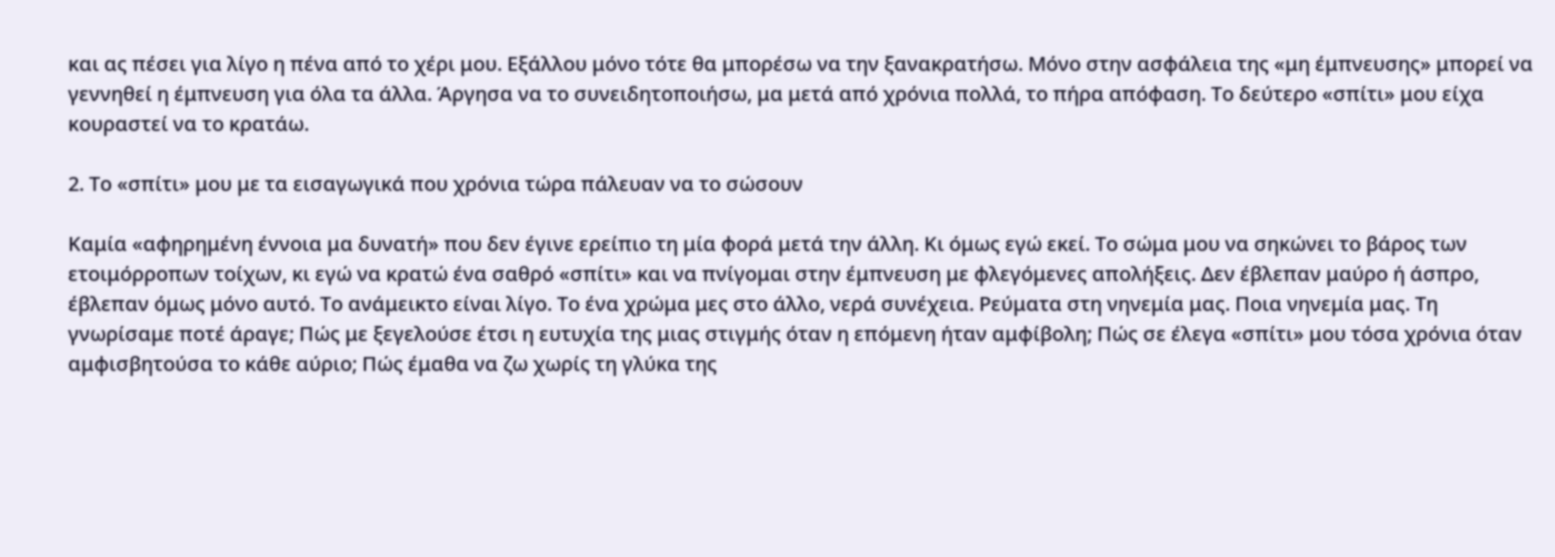και ας πέσει για λίγο η πένα από το χέρι μου. Εξάλλου μόνο τότε θα μπορέσω να την ξανακρατήσω. Μόνο στην ασφάλεια της «μη έμπνευσης» μπορεί να γεννηθεί η έμπνευση για όλα τα άλλα. Άργησα να το συνειδητοποιήσω, μα μετά από χρόνια πολλά, το πήρα απόφαση. Το δεύτερο «σπίτι» μου είχα κουραστεί να το κρατάω.

2. Το «σπίτι» μου με τα εισαγωγικά που χρόνια τώρα πάλευαν να το σώσουν

Καμία «αφηρημένη έννοια μα δυνατή» που δεν έγινε ερείπιο τη μία φορά μετά την άλλη. Κι όμως εγώ εκεί. Το σώμα μου να σηκώνει το βάρος των ετοιμόρροπων τοίχων, κι εγώ να κρατώ ένα σαθρό «σπίτι» και να πνίγομαι στην έμπνευση με φλεγόμενες απολήξεις. Δεν έβλεπαν μαύρο ή άσπρο, έβλεπαν όμως μόνο αυτό. Το ανάμεικτο είναι λίγο. Το ένα χρώμα μες στο άλλο, νερά συνέχεια. Ρεύματα στη νηνεμία μας. Ποια νηνεμία μας. Τη γνωρίσαμε ποτέ άραγε; Πώς με ξεγελούσε έτσι η ευτυχία της μιας στιγμής όταν η επόμενη ήταν αμφίβολη; Πώς σε έλεγα «σπίτι» μου τόσα χρόνια όταν αμφισβητούσα το κάθε αύριο; Πώς έμαθα να ζω χωρίς τη γλύκα της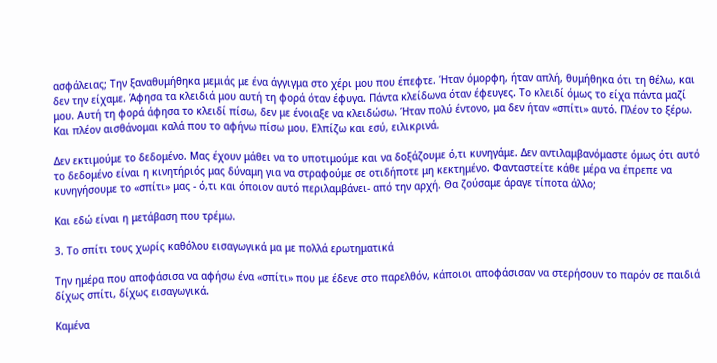ασφάλειας; Την ξαναθυμήθηκα μεμιάς με ένα άγγιγμα στο χέρι μου που έπεφτε. Ήταν όμορφη, ήταν απλή, θυμήθηκα ότι τη θέλω, και δεν την είχαμε. Άφησα τα κλειδιά μου αυτή τη φορά όταν έφυγα. Πάντα κλείδωνα όταν έφευγες. Το κλειδί όμως το είχα πάντα μαζί μου. Αυτή τη φορά άφησα το κλειδί πίσω, δεν με ένοιαξε να κλειδώσω. Ήταν πολύ έντονο, μα δεν ήταν «σπίτι» αυτό. Πλέον το ξέρω. Και πλέον αισθάνομαι καλά που το αφήνω πίσω μου. Ελπίζω και εσύ, ειλικρινά.

Δεν εκτιμούμε το δεδομένο. Μας έχουν μάθει να το υποτιμούμε και να δοξάζουμε ό,τι κυνηγάμε. Δεν αντιλαμβανόμαστε όμως ότι αυτό το δεδομένο είναι η κινητήριός μας δύναμη για να στραφούμε σε οτιδήποτε μη κεκτημένο. Φανταστείτε κάθε μέρα να έπρεπε να κυνηγήσουμε το «σπίτι» μας - ό,τι και όποιον αυτό περιλαμβάνει- από την αρχή. Θα ζούσαμε άραγε τίποτα άλλο;

Και εδώ είναι η μετάβαση που τρέμω.

3. Το σπίτι τους χωρίς καθόλου εισαγωγικά μα με πολλά ερωτηματικά

Την ημέρα που αποφάσισα να αφήσω ένα «σπίτι» που με έδενε στο παρελθόν, κάποιοι αποφάσισαν να στερήσουν το παρόν σε παιδιά δίχως σπίτι, δίχως εισαγωγικά.

Καμένα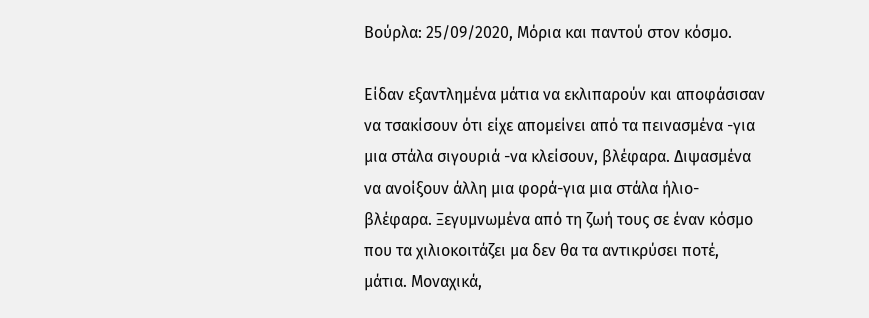Βούρλα: 25/09/2020, Μόρια και παντού στον κόσμο.

Είδαν εξαντλημένα μάτια να εκλιπαρούν και αποφάσισαν να τσακίσουν ότι είχε απομείνει από τα πεινασμένα -για μια στάλα σιγουριά -να κλείσουν, βλέφαρα. Διψασμένα να ανοίξουν άλλη μια φορά-για μια στάλα ήλιο- βλέφαρα. Ξεγυμνωμένα από τη ζωή τους σε έναν κόσμο που τα χιλιοκοιτάζει μα δεν θα τα αντικρύσει ποτέ, μάτια. Μοναχικά,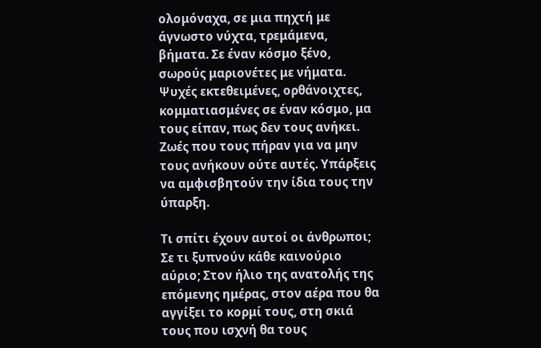ολομόναχα, σε μια πηχτή με άγνωστο νύχτα, τρεμάμενα, βήματα. Σε έναν κόσμο ξένο, σωρούς μαριονέτες με νήματα. Ψυχές εκτεθειμένες, ορθάνοιχτες, κομματιασμένες σε έναν κόσμο, μα τους είπαν, πως δεν τους ανήκει. Ζωές που τους πήραν για να μην τους ανήκουν ούτε αυτές. Υπάρξεις να αμφισβητούν την ίδια τους την ύπαρξη.

Τι σπίτι έχουν αυτοί οι άνθρωποι; Σε τι ξυπνούν κάθε καινούριο αύριο; Στον ήλιο της ανατολής της επόμενης ημέρας, στον αέρα που θα αγγίξει το κορμί τους, στη σκιά τους που ισχνή θα τους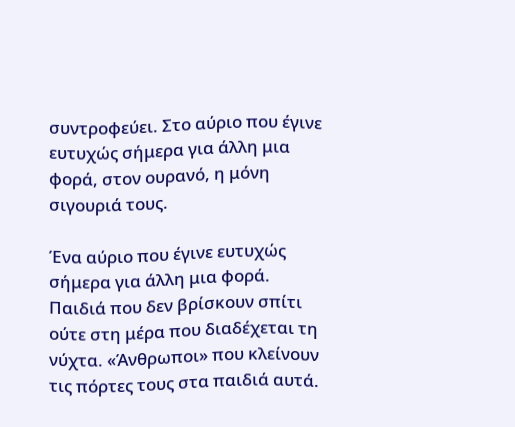συντροφεύει. Στο αύριο που έγινε ευτυχώς σήμερα για άλλη μια φορά, στον ουρανό, η μόνη σιγουριά τους.

Ένα αύριο που έγινε ευτυχώς σήμερα για άλλη μια φορά. Παιδιά που δεν βρίσκουν σπίτι ούτε στη μέρα που διαδέχεται τη νύχτα. «Άνθρωποι» που κλείνουν τις πόρτες τους στα παιδιά αυτά.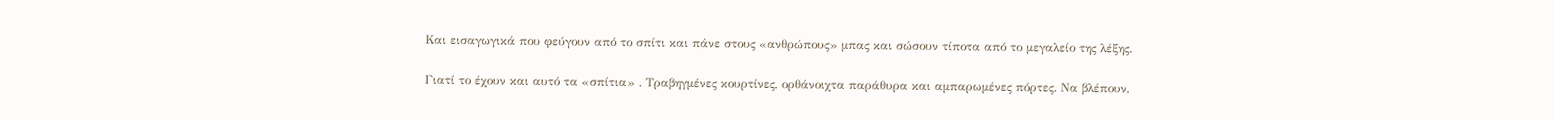Και εισαγωγικά που φεύγουν από το σπίτι και πάνε στους «ανθρώπους» μπας και σώσουν τίποτα από το μεγαλείο της λέξης.

Γιατί το έχουν και αυτό τα «σπίτια» . Τραβηγμένες κουρτίνες, ορθάνοιχτα παράθυρα και αμπαρωμένες πόρτες. Να βλέπουν,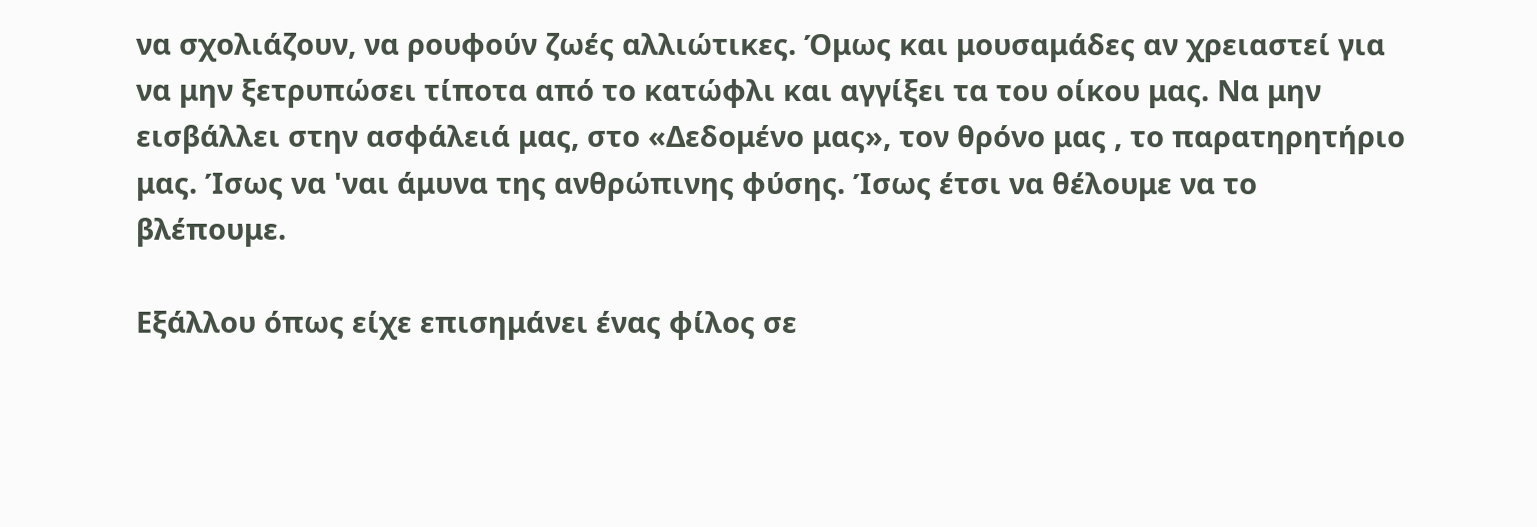να σχολιάζουν, να ρουφούν ζωές αλλιώτικες. Όμως και μουσαμάδες αν χρειαστεί για να μην ξετρυπώσει τίποτα από το κατώφλι και αγγίξει τα του οίκου μας. Να μην εισβάλλει στην ασφάλειά μας, στο «Δεδομένο μας», τον θρόνο μας , το παρατηρητήριο μας. Ίσως να 'ναι άμυνα της ανθρώπινης φύσης. Ίσως έτσι να θέλουμε να το βλέπουμε.

Εξάλλου όπως είχε επισημάνει ένας φίλος σε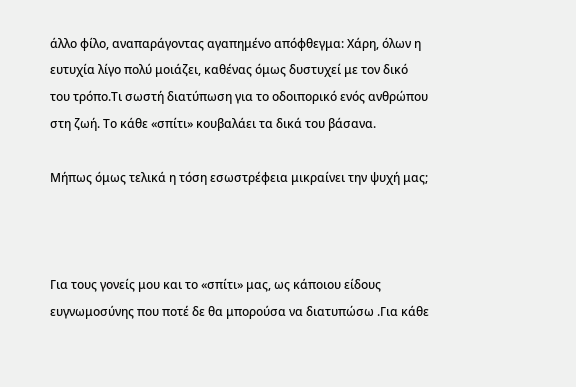άλλο φίλο, αναπαράγοντας αγαπημένο απόφθεγμα: Χάρη, όλων η ευτυχία λίγο πολύ μοιάζει, καθένας όμως δυστυχεί με τον δικό του τρόπο.Τι σωστή διατύπωση για το οδοιπορικό ενός ανθρώπου στη ζωή. Το κάθε «σπίτι» κουβαλάει τα δικά του βάσανα.

Μήπως όμως τελικά η τόση εσωστρέφεια μικραίνει την ψυχή μας;



Για τους γονείς μου και το «σπίτι» μας, ως κάποιου είδους ευγνωμοσύνης που ποτέ δε θα μπορούσα να διατυπώσω .Για κάθε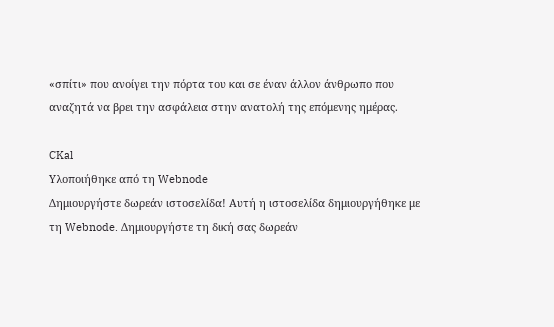«σπίτι» που ανοίγει την πόρτα του και σε έναν άλλον άνθρωπο που αναζητά να βρει την ασφάλεια στην ανατολή της επόμενης ημέρας.

CKal
Υλοποιήθηκε από τη Webnode
Δημιουργήστε δωρεάν ιστοσελίδα! Αυτή η ιστοσελίδα δημιουργήθηκε με τη Webnode. Δημιουργήστε τη δική σας δωρεάν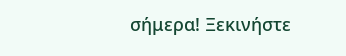σήμερα! Ξεκινήστε